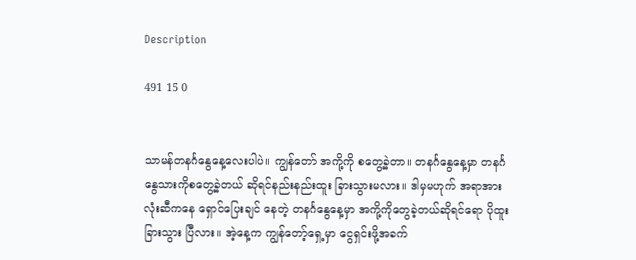Description

491 15 0


သာမန်တနင်္ဂနွေနေ့လေးပါပဲ။ ကျွန်တော် အကို့ကို စတွေ့ခဲ့တာ။ တနင်္ဂနွေနေ့မှာ တနင်္ဂနွေသားကိုစတွေ့ခဲ့တယ် ဆိုရင်နည်းနည်းထူး ခြားသွားမလား။ ဒါမှမဟုက် အရာအားလုံးဆီကနေ ရှောင်ပြေးချင် နေတဲ့ တနင်္ဂနွေနေ့မှာ အကို့ကိုတွေခဲ့တယ်ဆိုရင်ရော ပိုထူးခြားသွား ပြီလား။ အဲ့နေ့က ကျွန်တော့်ရှေ့မှာ ငွေရှင်းဖို့အခက်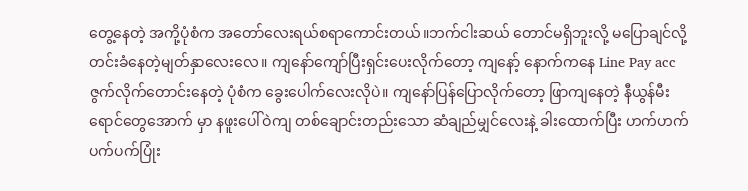တွေ့နေတဲ့ အကို့ပုံစံက အတော်လေးရယ်စရာကောင်းတယ်။ဘက်ငါးဆယ် တောင်မရှိဘူးလို့ မပြောချင်လို့ တင်းခံနေတဲ့မျတ်နှာလေးလေ။ ကျနော်ကျော်ပြီးရှင်းပေးလိုက်တော့ ကျနော့် နောက်ကနေ Line Pay acc ဇွက်လိုက်တောင်းနေတဲ့ ပုံစံက ခွေးပေါက်လေးလိုပဲ။ ကျနော်ပြန်ပြောလိုက်တော့ ဖြာကျနေတဲ့ နီယွန်မီးရောင်တွေအောက် မှာ နဖူးပေါ်ဝဲကျ တစ်ချောင်းတည်းသော ဆံချည်မျှင်လေးနဲ့ ခါးထောက်ပြီး ဟက်ဟက်ပက်ပက်ပြုံး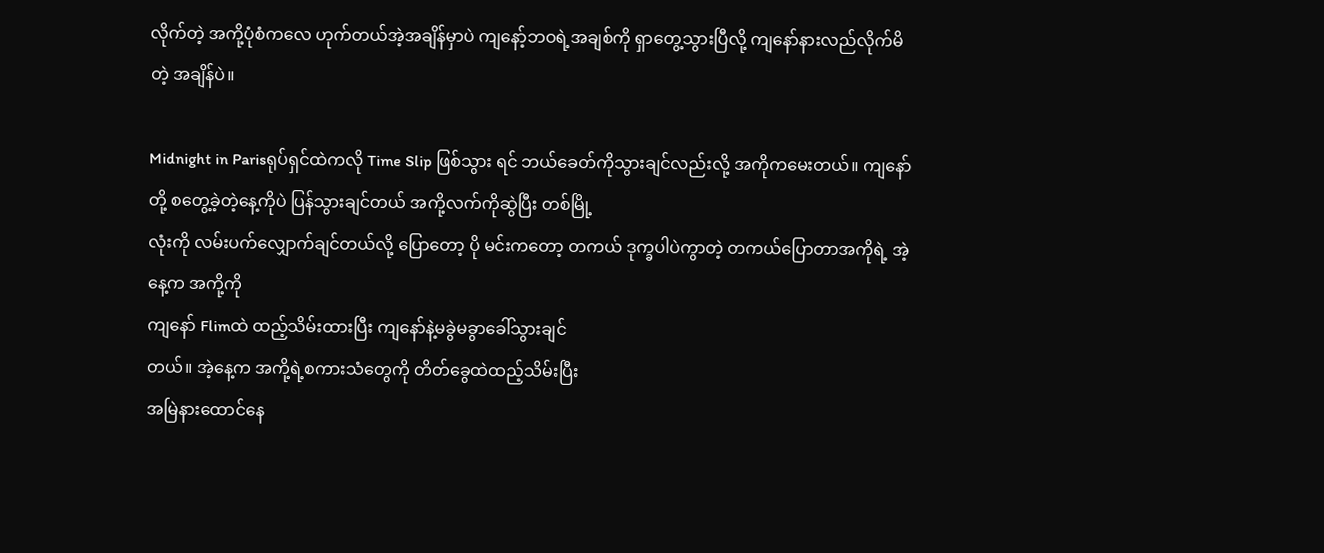လိုက်တဲ့ အကို့ပုံစံကလေ ဟုက်တယ်အဲ့အချိန်မှာပဲ ကျနော့်ဘဝရဲ့အချစ်ကို ရှာတွေ့သွားပြီလို့ ကျနော်နားလည်လိုက်မိတဲ့ အချိန်ပဲ။

Midnight in Parisရုပ်ရှင်ထဲကလို Time Slip ဖြစ်သွား ရင် ဘယ်ခေတ်ကိုသွားချင်လည်းလို့ အကိုကမေးတယ်။ ကျနော်တို့ စတွေ့ခဲ့တဲ့နေ့ကိုပဲ ပြန်သွားချင်တယ် အကို့လက်ကိုဆွဲပြီး တစ်မြို့
လုံးကို လမ်းပက်လျှောက်ချင်တယ်လို့ ပြောတော့ ပို မင်းကတော့ တကယ် ဒုက္ခပါပဲကွာတဲ့ တကယ်ပြောတာအကိုရဲ့ အဲ့နေ့က အကို့ကို
ကျနော် Flimထဲ ထည့်သိမ်းထားပြီး ကျနော်နဲ့မခွဲမခွာခေါ်သွားချင်
တယ်။ အဲ့နေ့က အကို့ရဲ့စကားသံတွေကို တိတ်ခွေထဲထည့်သိမ်းပြီး
အမြဲနားထောင်နေ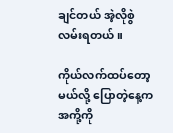ချင်တယ် အဲ့လိုစွဲလမ်းရတယ်။

ကိုယ်လက်ထပ်တော့မယ်လို့ ပြောတဲ့နေ့က အကို့ကို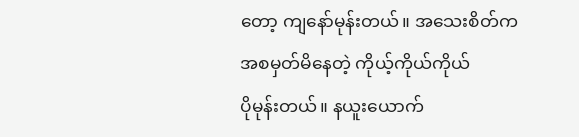တော့ ကျနော်မုန်းတယ်။ အသေးစိတ်ကအစမှတ်မိနေတဲ့ ကိုယ့်ကိုယ်ကိုယ်
ပိုမုန်းတယ်။ နယူးယောက်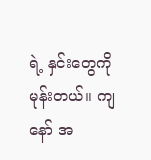ရဲ့ နှင်းတွေကိုမုန်းတယ်။ ကျနော် အ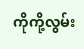ကိုကို့လွမ်း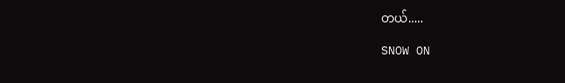တယ်.....

SNOW ON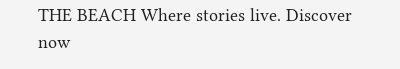THE BEACH Where stories live. Discover now